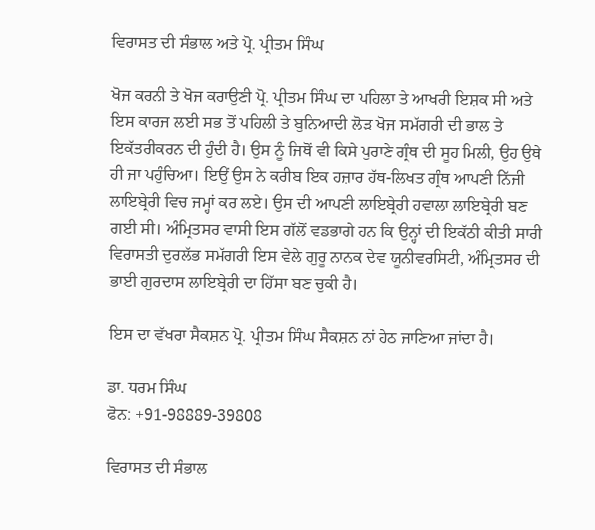ਵਿਰਾਸਤ ਦੀ ਸੰਭਾਲ ਅਤੇ ਪ੍ਰੋ. ਪ੍ਰੀਤਮ ਸਿੰਘ

ਖੋਜ ਕਰਨੀ ਤੇ ਖੋਜ ਕਰਾਉਣੀ ਪ੍ਰੋ. ਪ੍ਰੀਤਮ ਸਿੰਘ ਦਾ ਪਹਿਲਾ ਤੇ ਆਖਰੀ ਇਸ਼ਕ ਸੀ ਅਤੇ ਇਸ ਕਾਰਜ ਲਈ ਸਭ ਤੋਂ ਪਹਿਲੀ ਤੇ ਬੁਨਿਆਦੀ ਲੋੜ ਖੋਜ ਸਮੱਗਰੀ ਦੀ ਭਾਲ ਤੇ ਇਕੱਤਰੀਕਰਨ ਦੀ ਹੁੰਦੀ ਹੈ। ਉਸ ਨੂੰ ਜਿਥੋਂ ਵੀ ਕਿਸੇ ਪੁਰਾਣੇ ਗ੍ਰੰਥ ਦੀ ਸੂਹ ਮਿਲੀ, ਉਹ ਉਥੇ ਹੀ ਜਾ ਪਹੁੰਚਿਆ। ਇਉਂ ਉਸ ਨੇ ਕਰੀਬ ਇਕ ਹਜ਼ਾਰ ਹੱਥ-ਲਿਖਤ ਗ੍ਰੰਥ ਆਪਣੀ ਨਿੱਜੀ ਲਾਇਬ੍ਰੇਰੀ ਵਿਚ ਜਮ੍ਹਾਂ ਕਰ ਲਏ। ਉਸ ਦੀ ਆਪਣੀ ਲਾਇਬ੍ਰੇਰੀ ਹਵਾਲਾ ਲਾਇਬ੍ਰੇਰੀ ਬਣ ਗਈ ਸੀ। ਅੰਮ੍ਰਿਤਸਰ ਵਾਸੀ ਇਸ ਗੱਲੋਂ ਵਡਭਾਗੇ ਹਨ ਕਿ ਉਨ੍ਹਾਂ ਦੀ ਇਕੱਠੀ ਕੀਤੀ ਸਾਰੀ ਵਿਰਾਸਤੀ ਦੁਰਲੱਭ ਸਮੱਗਰੀ ਇਸ ਵੇਲੇ ਗੁਰੂ ਨਾਨਕ ਦੇਵ ਯੂਨੀਵਰਸਿਟੀ, ਅੰਮ੍ਰਿਤਸਰ ਦੀ ਭਾਈ ਗੁਰਦਾਸ ਲਾਇਬ੍ਰੇਰੀ ਦਾ ਹਿੱਸਾ ਬਣ ਚੁਕੀ ਹੈ।

ਇਸ ਦਾ ਵੱਖਰਾ ਸੈਕਸ਼ਨ ਪ੍ਰੋ. ਪ੍ਰੀਤਮ ਸਿੰਘ ਸੈਕਸ਼ਨ ਨਾਂ ਹੇਠ ਜਾਣਿਆ ਜਾਂਦਾ ਹੈ।

ਡਾ. ਧਰਮ ਸਿੰਘ
ਫੋਨ: +91-98889-39808

ਵਿਰਾਸਤ ਦੀ ਸੰਭਾਲ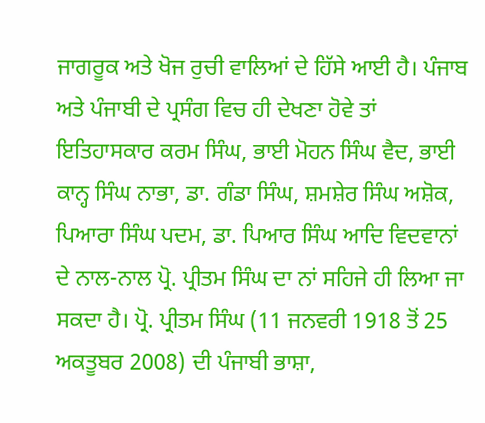ਜਾਗਰੂਕ ਅਤੇ ਖੋਜ ਰੁਚੀ ਵਾਲਿਆਂ ਦੇ ਹਿੱਸੇ ਆਈ ਹੈ। ਪੰਜਾਬ ਅਤੇ ਪੰਜਾਬੀ ਦੇ ਪ੍ਰਸੰਗ ਵਿਚ ਹੀ ਦੇਖਣਾ ਹੋਵੇ ਤਾਂ ਇਤਿਹਾਸਕਾਰ ਕਰਮ ਸਿੰਘ, ਭਾਈ ਮੋਹਨ ਸਿੰਘ ਵੈਦ, ਭਾਈ ਕਾਨ੍ਹ ਸਿੰਘ ਨਾਭਾ, ਡਾ. ਗੰਡਾ ਸਿੰਘ, ਸ਼ਮਸ਼ੇਰ ਸਿੰਘ ਅਸ਼ੋਕ, ਪਿਆਰਾ ਸਿੰਘ ਪਦਮ, ਡਾ. ਪਿਆਰ ਸਿੰਘ ਆਦਿ ਵਿਦਵਾਨਾਂ ਦੇ ਨਾਲ-ਨਾਲ ਪ੍ਰੋ. ਪ੍ਰੀਤਮ ਸਿੰਘ ਦਾ ਨਾਂ ਸਹਿਜੇ ਹੀ ਲਿਆ ਜਾ ਸਕਦਾ ਹੈ। ਪ੍ਰੋ. ਪ੍ਰੀਤਮ ਸਿੰਘ (11 ਜਨਵਰੀ 1918 ਤੋਂ 25 ਅਕਤੂਬਰ 2008) ਦੀ ਪੰਜਾਬੀ ਭਾਸ਼ਾ,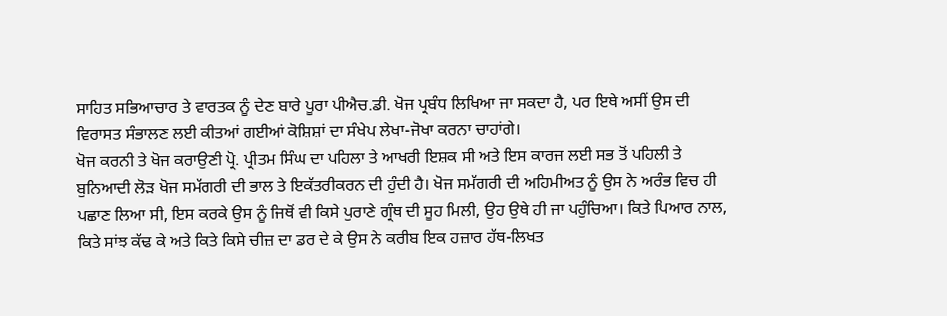ਸਾਹਿਤ ਸਭਿਆਚਾਰ ਤੇ ਵਾਰਤਕ ਨੂੰ ਦੇਣ ਬਾਰੇ ਪੂਰਾ ਪੀਐਚ.ਡੀ. ਖੋਜ ਪ੍ਰਬੰਧ ਲਿਖਿਆ ਜਾ ਸਕਦਾ ਹੈ, ਪਰ ਇਥੇ ਅਸੀਂ ਉਸ ਦੀ ਵਿਰਾਸਤ ਸੰਭਾਲਣ ਲਈ ਕੀਤਆਂ ਗਈਆਂ ਕੋਸ਼ਿਸ਼ਾਂ ਦਾ ਸੰਖੇਪ ਲੇਖਾ-ਜੋਖਾ ਕਰਨਾ ਚਾਹਾਂਗੇ।
ਖੋਜ ਕਰਨੀ ਤੇ ਖੋਜ ਕਰਾਉਣੀ ਪ੍ਰੋ. ਪ੍ਰੀਤਮ ਸਿੰਘ ਦਾ ਪਹਿਲਾ ਤੇ ਆਖਰੀ ਇਸ਼ਕ ਸੀ ਅਤੇ ਇਸ ਕਾਰਜ ਲਈ ਸਭ ਤੋਂ ਪਹਿਲੀ ਤੇ ਬੁਨਿਆਦੀ ਲੋੜ ਖੋਜ ਸਮੱਗਰੀ ਦੀ ਭਾਲ ਤੇ ਇਕੱਤਰੀਕਰਨ ਦੀ ਹੁੰਦੀ ਹੈ। ਖੋਜ ਸਮੱਗਰੀ ਦੀ ਅਹਿਮੀਅਤ ਨੂੰ ਉਸ ਨੇ ਅਰੰਭ ਵਿਚ ਹੀ ਪਛਾਣ ਲਿਆ ਸੀ, ਇਸ ਕਰਕੇ ਉਸ ਨੂੰ ਜਿਥੋਂ ਵੀ ਕਿਸੇ ਪੁਰਾਣੇ ਗ੍ਰੰਥ ਦੀ ਸੂਹ ਮਿਲੀ, ਉਹ ਉਥੇ ਹੀ ਜਾ ਪਹੁੰਚਿਆ। ਕਿਤੇ ਪਿਆਰ ਨਾਲ, ਕਿਤੇ ਸਾਂਝ ਕੱਢ ਕੇ ਅਤੇ ਕਿਤੇ ਕਿਸੇ ਚੀਜ਼ ਦਾ ਡਰ ਦੇ ਕੇ ਉਸ ਨੇ ਕਰੀਬ ਇਕ ਹਜ਼ਾਰ ਹੱਥ-ਲਿਖਤ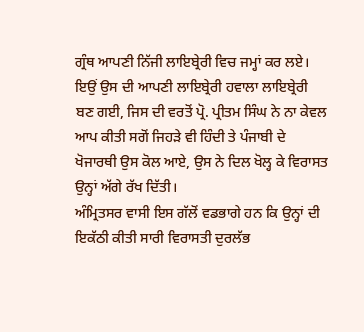ਗ੍ਰੰਥ ਆਪਣੀ ਨਿੱਜੀ ਲਾਇਬ੍ਰੇਰੀ ਵਿਚ ਜਮ੍ਹਾਂ ਕਰ ਲਏ। ਇਉਂ ਉਸ ਦੀ ਆਪਣੀ ਲਾਇਬ੍ਰੇਰੀ ਹਵਾਲਾ ਲਾਇਬ੍ਰੇਰੀ ਬਣ ਗਈ, ਜਿਸ ਦੀ ਵਰਤੋਂ ਪ੍ਰੋ. ਪ੍ਰੀਤਮ ਸਿੰਘ ਨੇ ਨਾ ਕੇਵਲ ਆਪ ਕੀਤੀ ਸਗੋਂ ਜਿਹੜੇ ਵੀ ਹਿੰਦੀ ਤੇ ਪੰਜਾਬੀ ਦੇ ਖੋਜਾਰਥੀ ਉਸ ਕੋਲ ਆਏ, ਉਸ ਨੇ ਦਿਲ ਖੋਲ੍ਹ ਕੇ ਵਿਰਾਸਤ ਉਨ੍ਹਾਂ ਅੱਗੇ ਰੱਖ ਦਿੱਤੀ।
ਅੰਮ੍ਰਿਤਸਰ ਵਾਸੀ ਇਸ ਗੱਲੋਂ ਵਡਭਾਗੇ ਹਨ ਕਿ ਉਨ੍ਹਾਂ ਦੀ ਇਕੱਠੀ ਕੀਤੀ ਸਾਰੀ ਵਿਰਾਸਤੀ ਦੁਰਲੱਭ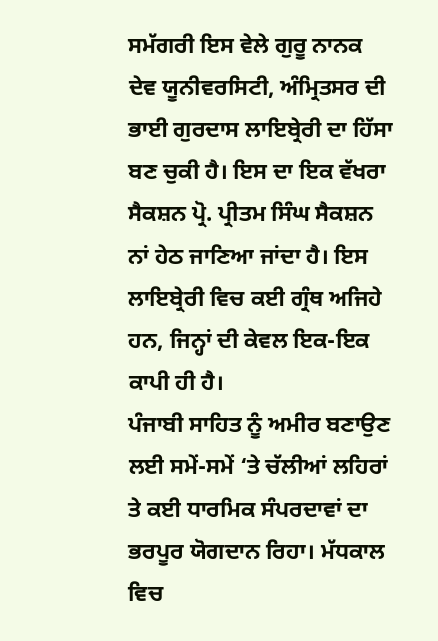ਸਮੱਗਰੀ ਇਸ ਵੇਲੇ ਗੁਰੂ ਨਾਨਕ ਦੇਵ ਯੂਨੀਵਰਸਿਟੀ, ਅੰਮ੍ਰਿਤਸਰ ਦੀ ਭਾਈ ਗੁਰਦਾਸ ਲਾਇਬ੍ਰੇਰੀ ਦਾ ਹਿੱਸਾ ਬਣ ਚੁਕੀ ਹੈ। ਇਸ ਦਾ ਇਕ ਵੱਖਰਾ ਸੈਕਸ਼ਨ ਪ੍ਰੋ. ਪ੍ਰੀਤਮ ਸਿੰਘ ਸੈਕਸ਼ਨ ਨਾਂ ਹੇਠ ਜਾਣਿਆ ਜਾਂਦਾ ਹੈ। ਇਸ ਲਾਇਬ੍ਰੇਰੀ ਵਿਚ ਕਈ ਗ੍ਰੰਥ ਅਜਿਹੇ ਹਨ, ਜਿਨ੍ਹਾਂ ਦੀ ਕੇਵਲ ਇਕ-ਇਕ ਕਾਪੀ ਹੀ ਹੈ।
ਪੰਜਾਬੀ ਸਾਹਿਤ ਨੂੰ ਅਮੀਰ ਬਣਾਉਣ ਲਈ ਸਮੇਂ-ਸਮੇਂ ‘ਤੇ ਚੱਲੀਆਂ ਲਹਿਰਾਂ ਤੇ ਕਈ ਧਾਰਮਿਕ ਸੰਪਰਦਾਵਾਂ ਦਾ ਭਰਪੂਰ ਯੋਗਦਾਨ ਰਿਹਾ। ਮੱਧਕਾਲ ਵਿਚ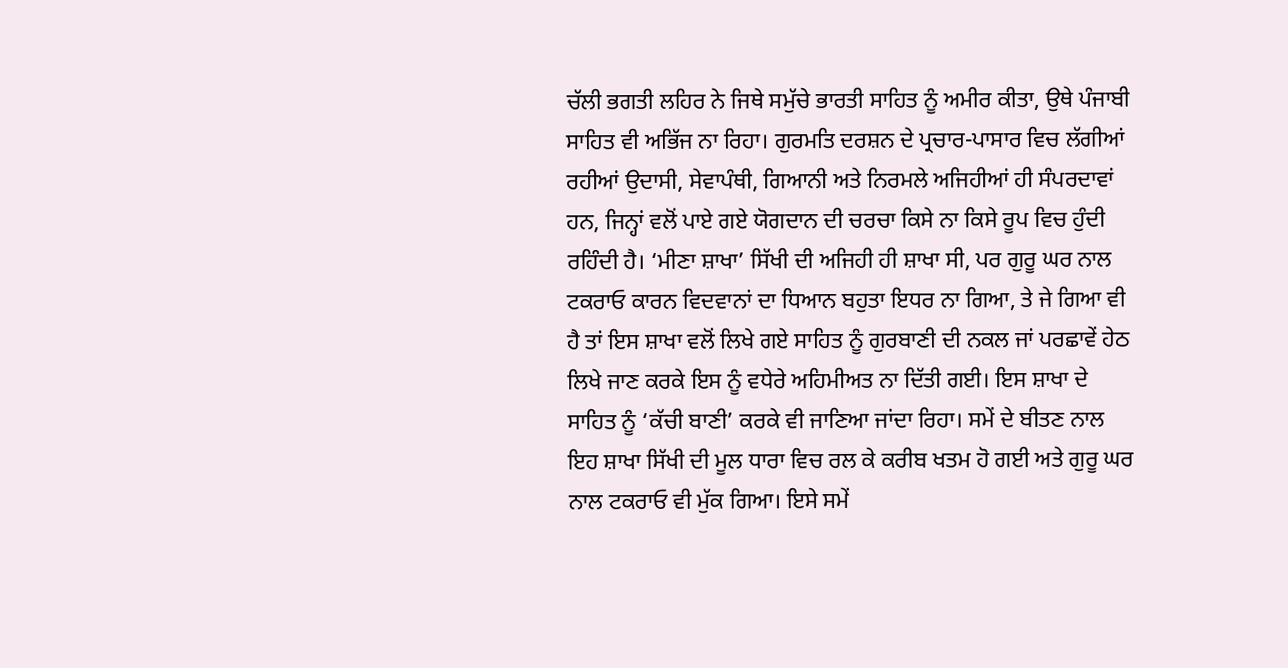ਚੱਲੀ ਭਗਤੀ ਲਹਿਰ ਨੇ ਜਿਥੇ ਸਮੁੱਚੇ ਭਾਰਤੀ ਸਾਹਿਤ ਨੂੰ ਅਮੀਰ ਕੀਤਾ, ਉਥੇ ਪੰਜਾਬੀ ਸਾਹਿਤ ਵੀ ਅਭਿੱਜ ਨਾ ਰਿਹਾ। ਗੁਰਮਤਿ ਦਰਸ਼ਨ ਦੇ ਪ੍ਰਚਾਰ-ਪਾਸਾਰ ਵਿਚ ਲੱਗੀਆਂ ਰਹੀਆਂ ਉਦਾਸੀ, ਸੇਵਾਪੰਥੀ, ਗਿਆਨੀ ਅਤੇ ਨਿਰਮਲੇ ਅਜਿਹੀਆਂ ਹੀ ਸੰਪਰਦਾਵਾਂ ਹਨ, ਜਿਨ੍ਹਾਂ ਵਲੋਂ ਪਾਏ ਗਏ ਯੋਗਦਾਨ ਦੀ ਚਰਚਾ ਕਿਸੇ ਨਾ ਕਿਸੇ ਰੂਪ ਵਿਚ ਹੁੰਦੀ ਰਹਿੰਦੀ ਹੈ। ‘ਮੀਣਾ ਸ਼ਾਖਾ’ ਸਿੱਖੀ ਦੀ ਅਜਿਹੀ ਹੀ ਸ਼ਾਖਾ ਸੀ, ਪਰ ਗੁਰੂ ਘਰ ਨਾਲ ਟਕਰਾਓ ਕਾਰਨ ਵਿਦਵਾਨਾਂ ਦਾ ਧਿਆਨ ਬਹੁਤਾ ਇਧਰ ਨਾ ਗਿਆ, ਤੇ ਜੇ ਗਿਆ ਵੀ ਹੈ ਤਾਂ ਇਸ ਸ਼ਾਖਾ ਵਲੋਂ ਲਿਖੇ ਗਏ ਸਾਹਿਤ ਨੂੰ ਗੁਰਬਾਣੀ ਦੀ ਨਕਲ ਜਾਂ ਪਰਛਾਵੇਂ ਹੇਠ ਲਿਖੇ ਜਾਣ ਕਰਕੇ ਇਸ ਨੂੰ ਵਧੇਰੇ ਅਹਿਮੀਅਤ ਨਾ ਦਿੱਤੀ ਗਈ। ਇਸ ਸ਼ਾਖਾ ਦੇ ਸਾਹਿਤ ਨੂੰ ‘ਕੱਚੀ ਬਾਣੀ’ ਕਰਕੇ ਵੀ ਜਾਣਿਆ ਜਾਂਦਾ ਰਿਹਾ। ਸਮੇਂ ਦੇ ਬੀਤਣ ਨਾਲ ਇਹ ਸ਼ਾਖਾ ਸਿੱਖੀ ਦੀ ਮੂਲ ਧਾਰਾ ਵਿਚ ਰਲ ਕੇ ਕਰੀਬ ਖਤਮ ਹੋ ਗਈ ਅਤੇ ਗੁਰੂ ਘਰ ਨਾਲ ਟਕਰਾਓ ਵੀ ਮੁੱਕ ਗਿਆ। ਇਸੇ ਸਮੇਂ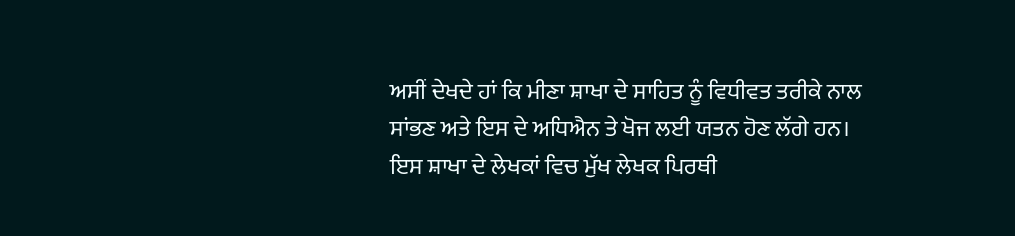ਅਸੀਂ ਦੇਖਦੇ ਹਾਂ ਕਿ ਮੀਣਾ ਸ਼ਾਖਾ ਦੇ ਸਾਹਿਤ ਨੂੰ ਵਿਧੀਵਤ ਤਰੀਕੇ ਨਾਲ ਸਾਂਭਣ ਅਤੇ ਇਸ ਦੇ ਅਧਿਐਨ ਤੇ ਖੋਜ ਲਈ ਯਤਨ ਹੋਣ ਲੱਗੇ ਹਨ।
ਇਸ ਸ਼ਾਖਾ ਦੇ ਲੇਖਕਾਂ ਵਿਚ ਮੁੱਖ ਲੇਖਕ ਪਿਰਥੀ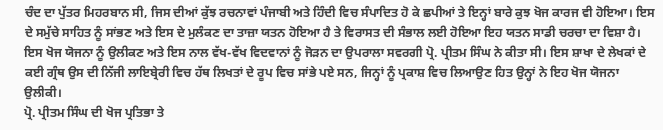ਚੰਦ ਦਾ ਪੁੱਤਰ ਮਿਹਰਬਾਨ ਸੀ, ਜਿਸ ਦੀਆਂ ਕੁੱਝ ਰਚਨਾਵਾਂ ਪੰਜਾਬੀ ਅਤੇ ਹਿੰਦੀ ਵਿਚ ਸੰਪਾਦਿਤ ਹੋ ਕੇ ਛਪੀਆਂ ਤੇ ਇਨ੍ਹਾਂ ਬਾਰੇ ਕੁਝ ਖੋਜ ਕਾਰਜ ਵੀ ਹੋਇਆ। ਇਸ ਦੇ ਸਮੁੱਚੇ ਸਾਹਿਤ ਨੂੰ ਸਾਂਭਣ ਅਤੇ ਇਸ ਦੇ ਮੁਲੰਕਣ ਦਾ ਤਾਜ਼ਾ ਯਤਨ ਹੋਇਆ ਹੈ ਤੇ ਵਿਰਾਸਤ ਦੀ ਸੰਭਾਲ ਲਈ ਹੋਇਆ ਇਹ ਯਤਨ ਸਾਡੀ ਚਰਚਾ ਦਾ ਵਿਸ਼ਾ ਹੈ। ਇਸ ਖੋਜ ਯੋਜਨਾ ਨੂੰ ਉਲੀਕਣ ਅਤੇ ਇਸ ਨਾਲ ਵੱਖ-ਵੱਖ ਵਿਦਵਾਨਾਂ ਨੂੰ ਜੋੜਨ ਦਾ ਉਪਰਾਲਾ ਸਵਰਗੀ ਪ੍ਰੋ. ਪ੍ਰੀਤਮ ਸਿੰਘ ਨੇ ਕੀਤਾ ਸੀ। ਇਸ ਸ਼ਾਖਾ ਦੇ ਲੇਖਕਾਂ ਦੇ ਕਈ ਗ੍ਰੰਥ ਉਸ ਦੀ ਨਿੱਜੀ ਲਾਇਬ੍ਰੇਰੀ ਵਿਚ ਹੱਥ ਲਿਖਤਾਂ ਦੇ ਰੂਪ ਵਿਚ ਸਾਂਭੇ ਪਏ ਸਨ, ਜਿਨ੍ਹਾਂ ਨੂੰ ਪ੍ਰਕਾਸ਼ ਵਿਚ ਲਿਆਉਣ ਹਿਤ ਉਨ੍ਹਾਂ ਨੇ ਇਹ ਖੋਜ ਯੋਜਨਾ ਉਲੀਕੀ।
ਪ੍ਰੋ. ਪ੍ਰੀਤਮ ਸਿੰਘ ਦੀ ਖੋਜ ਪ੍ਰਤਿਭਾ ਤੇ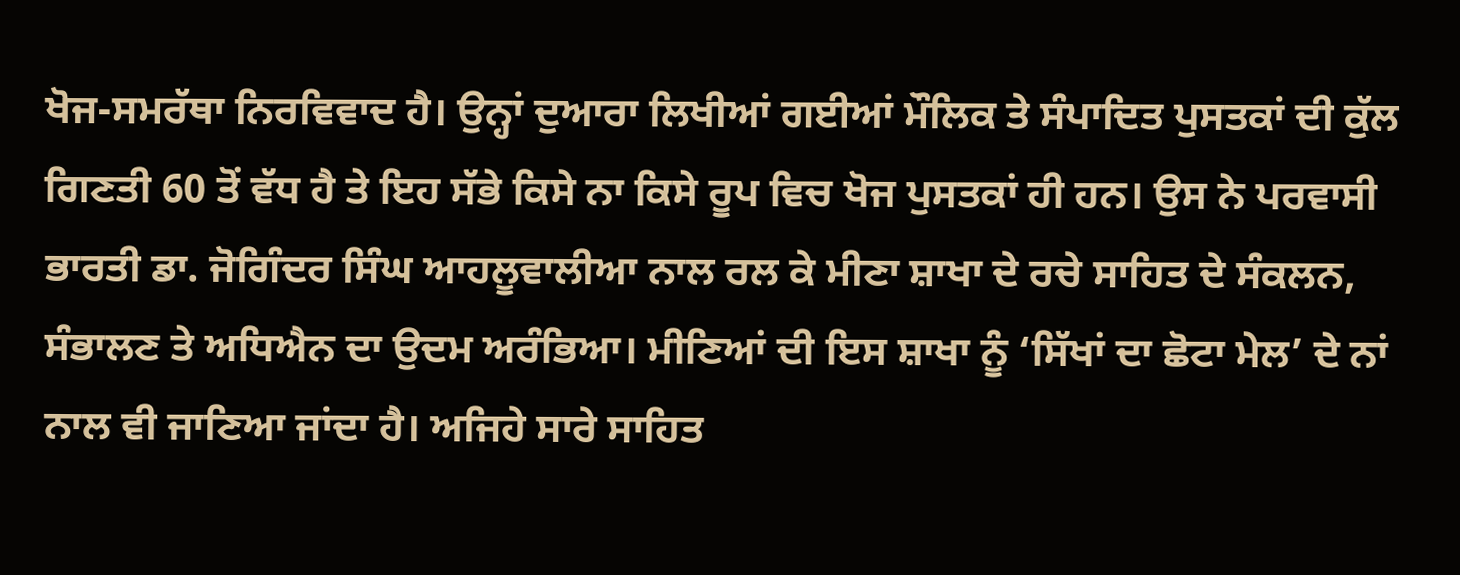ਖੋਜ-ਸਮਰੱਥਾ ਨਿਰਵਿਵਾਦ ਹੈ। ਉਨ੍ਹਾਂ ਦੁਆਰਾ ਲਿਖੀਆਂ ਗਈਆਂ ਮੌਲਿਕ ਤੇ ਸੰਪਾਦਿਤ ਪੁਸਤਕਾਂ ਦੀ ਕੁੱਲ ਗਿਣਤੀ 60 ਤੋਂ ਵੱਧ ਹੈ ਤੇ ਇਹ ਸੱਭੇ ਕਿਸੇ ਨਾ ਕਿਸੇ ਰੂਪ ਵਿਚ ਖੋਜ ਪੁਸਤਕਾਂ ਹੀ ਹਨ। ਉਸ ਨੇ ਪਰਵਾਸੀ ਭਾਰਤੀ ਡਾ. ਜੋਗਿੰਦਰ ਸਿੰਘ ਆਹਲੂਵਾਲੀਆ ਨਾਲ ਰਲ ਕੇ ਮੀਣਾ ਸ਼ਾਖਾ ਦੇ ਰਚੇ ਸਾਹਿਤ ਦੇ ਸੰਕਲਨ, ਸੰਭਾਲਣ ਤੇ ਅਧਿਐਨ ਦਾ ਉਦਮ ਅਰੰਭਿਆ। ਮੀਣਿਆਂ ਦੀ ਇਸ ਸ਼ਾਖਾ ਨੂੰ ‘ਸਿੱਖਾਂ ਦਾ ਛੋਟਾ ਮੇਲ’ ਦੇ ਨਾਂ ਨਾਲ ਵੀ ਜਾਣਿਆ ਜਾਂਦਾ ਹੈ। ਅਜਿਹੇ ਸਾਰੇ ਸਾਹਿਤ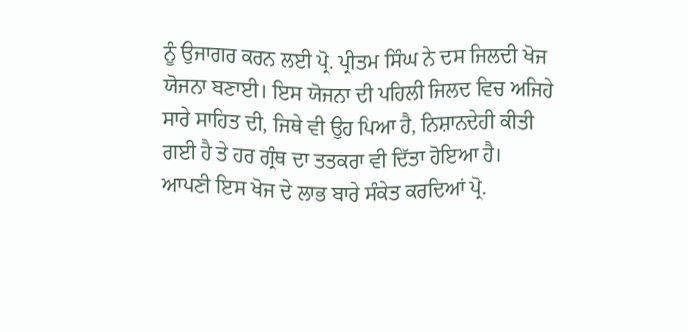ਨੂੰ ਉਜਾਗਰ ਕਰਨ ਲਈ ਪ੍ਰੋ. ਪ੍ਰੀਤਮ ਸਿੰਘ ਨੇ ਦਸ ਜਿਲਦੀ ਖੋਜ ਯੋਜਨਾ ਬਣਾਈ। ਇਸ ਯੋਜਨਾ ਦੀ ਪਹਿਲੀ ਜਿਲਦ ਵਿਚ ਅਜਿਹੇ ਸਾਰੇ ਸਾਹਿਤ ਦੀ, ਜਿਥੇ ਵੀ ਉਹ ਪਿਆ ਹੈ, ਨਿਸ਼ਾਨਦੇਹੀ ਕੀਤੀ ਗਈ ਹੈ ਤੇ ਹਰ ਗ੍ਰੰਥ ਦਾ ਤਤਕਰਾ ਵੀ ਦਿੱਤਾ ਹੋਇਆ ਹੈ।
ਆਪਣੀ ਇਸ ਖੋਜ ਦੇ ਲਾਭ ਬਾਰੇ ਸੰਕੇਤ ਕਰਦਿਆਂ ਪ੍ਰੋ.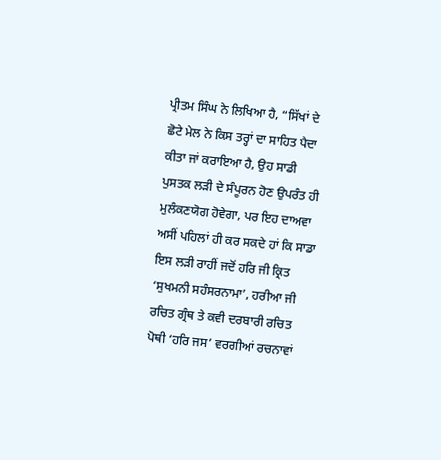ਪ੍ਰੀਤਮ ਸਿੰਘ ਨੇ ਲਿਖਿਆ ਹੈ, “ਸਿੱਖਾਂ ਦੇ ਛੋਟੇ ਮੇਲ ਨੇ ਕਿਸ ਤਰ੍ਹਾਂ ਦਾ ਸਾਹਿਤ ਪੈਦਾ ਕੀਤਾ ਜਾਂ ਕਰਾਇਆ ਹੈ, ਉਹ ਸਾਡੀ ਪੁਸਤਕ ਲੜੀ ਦੇ ਸੰਪੂਰਨ ਹੋਣ ਉਪਰੰਤ ਹੀ ਮੁਲੰਕਣਯੋਗ ਹੋਵੇਗਾ, ਪਰ ਇਹ ਦਾਅਵਾ ਅਸੀਂ ਪਹਿਲਾਂ ਹੀ ਕਰ ਸਕਦੇ ਹਾਂ ਕਿ ਸਾਡਾ ਇਸ ਲੜੀ ਰਾਹੀਂ ਜਦੋਂ ਹਰਿ ਜੀ ਕ੍ਰਿਤ ‘ਸੁਖਮਨੀ ਸਹੰਸਰਨਾਮਾ’, ਹਰੀਆ ਜੀ ਰਚਿਤ ਗ੍ਰੰਥ ਤੇ ਕਵੀ ਦਰਬਾਰੀ ਰਚਿਤ ਪੋਥੀ ‘ਹਰਿ ਜਸ’ ਵਰਗੀਆਂ ਰਚਨਾਵਾਂ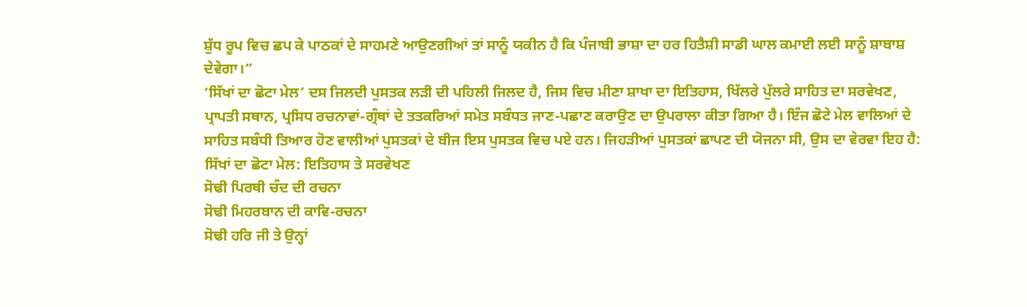ਸ਼ੁੱਧ ਰੂਪ ਵਿਚ ਛਪ ਕੇ ਪਾਠਕਾਂ ਦੇ ਸਾਹਮਣੇ ਆਉਣਗੀਆਂ ਤਾਂ ਸਾਨੂੰ ਯਕੀਨ ਹੈ ਕਿ ਪੰਜਾਬੀ ਭਾਸ਼ਾ ਦਾ ਹਰ ਹਿਤੈਸ਼ੀ ਸਾਡੀ ਘਾਲ ਕਮਾਈ ਲਈ ਸਾਨੂੰ ਸ਼ਾਬਾਸ਼ ਦੇਵੇਗਾ।”
‘ਸਿੱਖਾਂ ਦਾ ਛੋਟਾ ਮੇਲ’ ਦਸ ਜਿਲਦੀ ਪੁਸਤਕ ਲੜੀ ਦੀ ਪਹਿਲੀ ਜਿਲਦ ਹੈ, ਜਿਸ ਵਿਚ ਮੀਣਾ ਸ਼ਾਖਾ ਦਾ ਇਤਿਹਾਸ, ਖਿੱਲਰੇ ਪੁੱਲਰੇ ਸਾਹਿਤ ਦਾ ਸਰਵੇਖਣ, ਪ੍ਰਾਪਤੀ ਸਥਾਨ, ਪ੍ਰਸਿਧ ਰਚਨਾਵਾਂ-ਗ੍ਰੰਥਾਂ ਦੇ ਤਤਕਰਿਆਂ ਸਮੇਤ ਸਬੰਧਤ ਜਾਣ-ਪਛਾਣ ਕਰਾਉਣ ਦਾ ਉਪਰਾਲਾ ਕੀਤਾ ਗਿਆ ਹੈ। ਇੰਜ ਛੋਟੇ ਮੇਲ ਵਾਲਿਆਂ ਦੇ ਸਾਹਿਤ ਸਬੰਧੀ ਤਿਆਰ ਹੋਣ ਵਾਲੀਆਂ ਪੁਸਤਕਾਂ ਦੇ ਬੀਜ ਇਸ ਪੁਸਤਕ ਵਿਚ ਪਏ ਹਨ। ਜਿਹੜੀਆਂ ਪੁਸਤਕਾਂ ਛਾਪਣ ਦੀ ਯੋਜਨਾ ਸੀ, ਉਸ ਦਾ ਵੇਰਵਾ ਇਹ ਹੈ:
ਸਿੱਖਾਂ ਦਾ ਛੋਟਾ ਮੇਲ: ਇਤਿਹਾਸ ਤੇ ਸਰਵੇਖਣ
ਸੋਢੀ ਪਿਰਥੀ ਚੰਦ ਦੀ ਰਚਨਾ
ਸੋਢੀ ਮਿਹਰਬਾਨ ਦੀ ਕਾਵਿ-ਰਚਨਾ
ਸੋਢੀ ਹਰਿ ਜੀ ਤੇ ਉਨ੍ਹਾਂ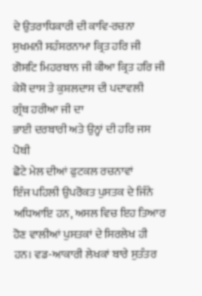ਦੇ ਉਤਰਾਧਿਕਾਰੀ ਦੀ ਕਾਵਿ-ਰਚਨਾ
ਸੁਖਮਨੀ ਸਹੰਸਰਨਾਮਾ ਕ੍ਰਿਤ ਹਰਿ ਜੀ
ਗੋਸਟਿ ਮਿਹਰਬਾਨ ਜੀ ਕੀਆ ਕ੍ਰਿਤ ਹਰਿ ਜੀ
ਕੇਸ਼ੋ ਦਾਸ ਤੇ ਕੁਸ਼ਲਦਾਸ ਦੀ ਪਦਾਵਲੀ
ਗ੍ਰੰਥ ਹਰੀਆ ਜੀ ਦਾ
ਭਾਈ ਦਰਬਾਰੀ ਅਤੇ ਉਨ੍ਹਾਂ ਦੀ ਹਰਿ ਜਸ ਪੋਥੀ
ਛੋਟੇ ਮੇਲ ਦੀਆਂ ਫੁਟਕਲ ਰਚਨਾਵਾਂ
ਇੰਜ ਪਹਿਲੀ ਉਪਰੋਕਤ ਪੁਸਤਕ ਦੇ ਜਿੰਨੇ ਅਧਿਆਇ ਹਨ, ਅਸਲ ਵਿਚ ਇਹ ਤਿਆਰ ਹੋਣ ਵਾਲੀਆਂ ਪੁਸਤਕਾਂ ਦੇ ਸਿਰਲੇਖ ਹੀ ਹਨ। ਵਡ-ਆਕਾਰੀ ਲੇਖਕਾਂ ਬਾਰੇ ਸੁਤੰਤਰ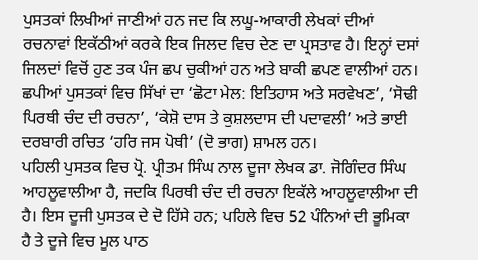ਪੁਸਤਕਾਂ ਲਿਖੀਆਂ ਜਾਣੀਆਂ ਹਨ ਜਦ ਕਿ ਲਘੂ-ਆਕਾਰੀ ਲੇਖਕਾਂ ਦੀਆਂ ਰਚਨਾਵਾਂ ਇਕੱਠੀਆਂ ਕਰਕੇ ਇਕ ਜਿਲਦ ਵਿਚ ਦੇਣ ਦਾ ਪ੍ਰਸਤਾਵ ਹੈ। ਇਨ੍ਹਾਂ ਦਸਾਂ ਜਿਲਦਾਂ ਵਿਚੋਂ ਹੁਣ ਤਕ ਪੰਜ ਛਪ ਚੁਕੀਆਂ ਹਨ ਅਤੇ ਬਾਕੀ ਛਪਣ ਵਾਲੀਆਂ ਹਨ। ਛਪੀਆਂ ਪੁਸਤਕਾਂ ਵਿਚ ਸਿੱਖਾਂ ਦਾ ‘ਛੋਟਾ ਮੇਲ: ਇਤਿਹਾਸ ਅਤੇ ਸਰਵੇਖਣ’, ‘ਸੋਢੀ ਪਿਰਥੀ ਚੰਦ ਦੀ ਰਚਨਾ’, ‘ਕੇਸ਼ੋ ਦਾਸ ਤੇ ਕੁਸ਼ਲਦਾਸ ਦੀ ਪਦਾਵਲੀ’ ਅਤੇ ਭਾਈ ਦਰਬਾਰੀ ਰਚਿਤ ‘ਹਰਿ ਜਸ ਪੋਥੀ’ (ਦੋ ਭਾਗ) ਸ਼ਾਮਲ ਹਨ।
ਪਹਿਲੀ ਪੁਸਤਕ ਵਿਚ ਪ੍ਰੋ. ਪ੍ਰੀਤਮ ਸਿੰਘ ਨਾਲ ਦੂਜਾ ਲੇਖਕ ਡਾ. ਜੋਗਿੰਦਰ ਸਿੰਘ ਆਹਲੂਵਾਲੀਆ ਹੈ, ਜਦਕਿ ਪਿਰਥੀ ਚੰਦ ਦੀ ਰਚਨਾ ਇਕੱਲੇ ਆਹਲੂਵਾਲੀਆ ਦੀ ਹੈ। ਇਸ ਦੂਜੀ ਪੁਸਤਕ ਦੇ ਦੋ ਹਿੱਸੇ ਹਨ; ਪਹਿਲੇ ਵਿਚ 52 ਪੰਨਿਆਂ ਦੀ ਭੂਮਿਕਾ ਹੈ ਤੇ ਦੂਜੇ ਵਿਚ ਮੂਲ ਪਾਠ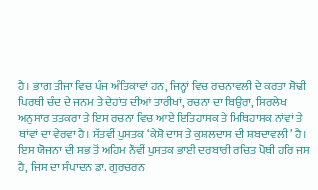ਹੈ। ਭਾਗ ਤੀਜਾ ਵਿਚ ਪੰਜ ਅੰਤਿਕਾਵਾਂ ਹਨ, ਜਿਨ੍ਹਾਂ ਵਿਚ ਰਚਨਾਵਲੀ ਦੇ ਕਰਤਾ ਸੋਢੀ ਪਿਰਥੀ ਚੰਦ ਦੇ ਜਨਮ ਤੇ ਦੇਹਾਂਤ ਦੀਆਂ ਤਾਰੀਖਾਂ, ਰਚਨਾ ਦਾ ਬਿਉਰਾ, ਸਿਰਲੇਖ ਅਨੁਸਾਰ ਤਤਕਰਾ ਤੇ ਇਸ ਰਚਨਾ ਵਿਚ ਆਏ ਇਤਿਹਾਸਕ ਤੇ ਮਿਥਿਹਾਸਕ ਨਾਂਵਾਂ ਤੇ ਥਾਂਵਾਂ ਦਾ ਵੇਰਵਾ ਹੈ। ਸੱਤਵੀਂ ਪੁਸਤਕ ‘ਕੇਸ਼ੋ ਦਾਸ ਤੇ ਕੁਸ਼ਲਦਾਸ ਦੀ ਸ਼ਬਦਾਵਲੀ’ ਹੈ।
ਇਸ ਯੋਜਨਾ ਦੀ ਸਭ ਤੋਂ ਅਹਿਮ ਨੌਵੀਂ ਪੁਸਤਕ ਭਾਈ ਦਰਬਾਰੀ ਰਚਿਤ ਪੋਥੀ ਹਰਿ ਜਸ ਹੈ, ਜਿਸ ਦਾ ਸੰਪਾਦਨ ਡਾ. ਗੁਰਚਰਨ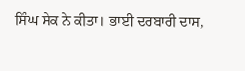ਸਿੰਘ ਸੇਕ ਨੇ ਕੀਤਾ। ਭਾਈ ਦਰਬਾਰੀ ਦਾਸ,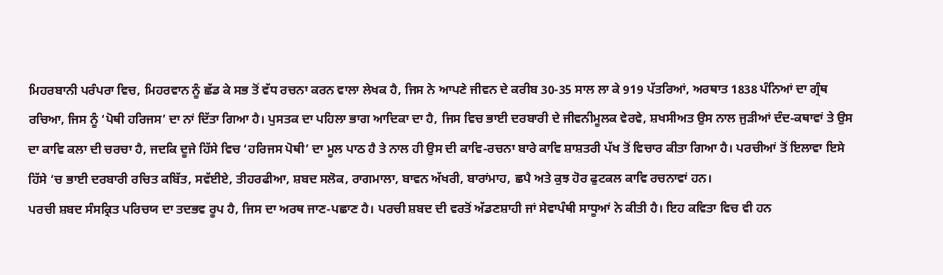ਮਿਹਰਬਾਨੀ ਪਰੰਪਰਾ ਵਿਚ, ਮਿਹਰਵਾਨ ਨੂੰ ਛੱਡ ਕੇ ਸਭ ਤੋਂ ਵੱਧ ਰਚਨਾ ਕਰਨ ਵਾਲਾ ਲੇਖਕ ਹੈ, ਜਿਸ ਨੇ ਆਪਣੇ ਜੀਵਨ ਦੇ ਕਰੀਬ 30-35 ਸਾਲ ਲਾ ਕੇ 919 ਪੱਤਰਿਆਂ, ਅਰਥਾਤ 1838 ਪੰਨਿਆਂ ਦਾ ਗ੍ਰੰਥ ਰਚਿਆ, ਜਿਸ ਨੂੰ ‘ਪੋਥੀ ਹਰਿਜਸ’ ਦਾ ਨਾਂ ਦਿੱਤਾ ਗਿਆ ਹੈ। ਪੁਸਤਕ ਦਾ ਪਹਿਲਾ ਭਾਗ ਆਦਿਕਾ ਦਾ ਹੈ, ਜਿਸ ਵਿਚ ਭਾਈ ਦਰਬਾਰੀ ਦੇ ਜੀਵਨੀਮੂਲਕ ਵੇਰਵੇ, ਸ਼ਖਸੀਅਤ ਉਸ ਨਾਲ ਜੁੜੀਆਂ ਦੰਦ-ਕਥਾਵਾਂ ਤੇ ਉਸ ਦਾ ਕਾਵਿ ਕਲਾ ਦੀ ਚਰਚਾ ਹੈ, ਜਦਕਿ ਦੂਜੇ ਹਿੱਸੇ ਵਿਚ ‘ਹਰਿਜਸ ਪੋਥੀ’ ਦਾ ਮੂਲ ਪਾਠ ਹੈ ਤੇ ਨਾਲ ਹੀ ਉਸ ਦੀ ਕਾਵਿ-ਰਚਨਾ ਬਾਰੇ ਕਾਵਿ ਸ਼ਾਸ਼ਤਰੀ ਪੱਖ ਤੋਂ ਵਿਚਾਰ ਕੀਤਾ ਗਿਆ ਹੈ। ਪਰਚੀਆਂ ਤੋਂ ਇਲਾਵਾ ਇਸੇ ਹਿੱਸੇ ‘ਚ ਭਾਈ ਦਰਬਾਰੀ ਰਚਿਤ ਕਬਿੱਤ, ਸਵੱਈਏ, ਤੀਹਰਫੀਆ, ਸ਼ਬਦ ਸਲੋਕ, ਰਾਗਮਾਲਾ, ਬਾਵਨ ਅੱਖਰੀ, ਬਾਰਾਂਮਾਹ, ਛਪੈ ਅਤੇ ਕੁਝ ਹੋਰ ਫੁਟਕਲ ਕਾਵਿ ਰਚਨਾਵਾਂ ਹਨ।
ਪਰਚੀ ਸ਼ਬਦ ਸੰਸਕ੍ਰਿਤ ਪਰਿਚਯ ਦਾ ਤਦਭਵ ਰੂਪ ਹੈ, ਜਿਸ ਦਾ ਅਰਥ ਜਾਣ-ਪਛਾਣ ਹੈ। ਪਰਚੀ ਸ਼ਬਦ ਦੀ ਵਰਤੋਂ ਅੱਡਣਸ਼ਾਹੀ ਜਾਂ ਸੇਵਾਪੰਥੀ ਸਾਧੂਆਂ ਨੇ ਕੀਤੀ ਹੈ। ਇਹ ਕਵਿਤਾ ਵਿਚ ਵੀ ਹਨ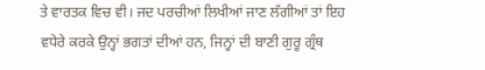ਤੇ ਵਾਰਤਕ ਵਿਚ ਵੀ। ਜਦ ਪਰਚੀਆਂ ਲਿਖੀਆਂ ਜਾਣ ਲੱਗੀਆਂ ਤਾਂ ਇਹ ਵਧੇਰੇ ਕਰਕੇ ਉਨ੍ਹਾਂ ਭਗਤਾਂ ਦੀਆਂ ਹਨ, ਜਿਨ੍ਹਾਂ ਦੀ ਬਾਣੀ ਗੁਰੂ ਗ੍ਰੰਥ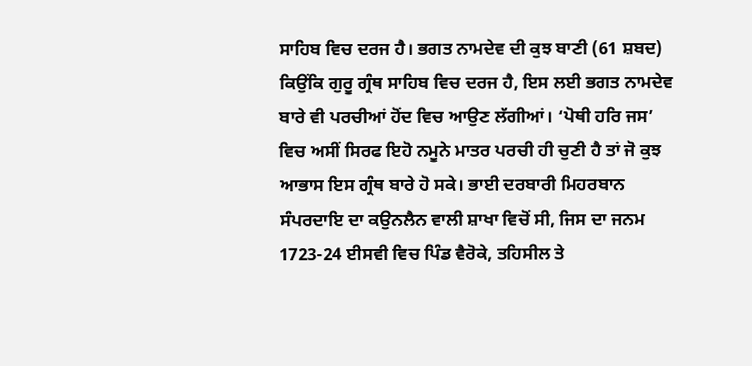ਸਾਹਿਬ ਵਿਚ ਦਰਜ ਹੈ। ਭਗਤ ਨਾਮਦੇਵ ਦੀ ਕੁਝ ਬਾਣੀ (61 ਸ਼ਬਦ) ਕਿਉਂਕਿ ਗੁਰੂ ਗ੍ਰੰਥ ਸਾਹਿਬ ਵਿਚ ਦਰਜ ਹੈ, ਇਸ ਲਈ ਭਗਤ ਨਾਮਦੇਵ ਬਾਰੇ ਵੀ ਪਰਚੀਆਂ ਹੋਂਦ ਵਿਚ ਆਉਣ ਲੱਗੀਆਂ। ‘ਪੋਥੀ ਹਰਿ ਜਸ’ ਵਿਚ ਅਸੀਂ ਸਿਰਫ ਇਹੋ ਨਮੂਨੇ ਮਾਤਰ ਪਰਚੀ ਹੀ ਚੁਣੀ ਹੈ ਤਾਂ ਜੋ ਕੁਝ ਆਭਾਸ ਇਸ ਗ੍ਰੰਥ ਬਾਰੇ ਹੋ ਸਕੇ। ਭਾਈ ਦਰਬਾਰੀ ਮਿਹਰਬਾਨ ਸੰਪਰਦਾਇ ਦਾ ਕਉਨਲੈਨ ਵਾਲੀ ਸ਼ਾਖਾ ਵਿਚੋਂ ਸੀ, ਜਿਸ ਦਾ ਜਨਮ 1723-24 ਈਸਵੀ ਵਿਚ ਪਿੰਡ ਵੈਰੋਕੇ, ਤਹਿਸੀਲ ਤੇ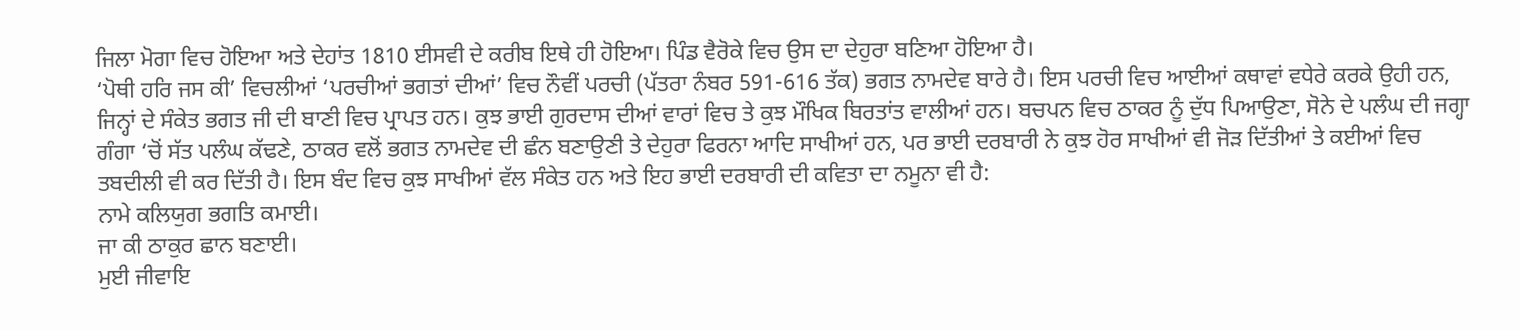ਜਿਲਾ ਮੋਗਾ ਵਿਚ ਹੋਇਆ ਅਤੇ ਦੇਹਾਂਤ 1810 ਈਸਵੀ ਦੇ ਕਰੀਬ ਇਥੇ ਹੀ ਹੋਇਆ। ਪਿੰਡ ਵੈਰੋਕੇ ਵਿਚ ਉਸ ਦਾ ਦੇਹੁਰਾ ਬਣਿਆ ਹੋਇਆ ਹੈ।
‘ਪੋਥੀ ਹਰਿ ਜਸ ਕੀ’ ਵਿਚਲੀਆਂ ‘ਪਰਚੀਆਂ ਭਗਤਾਂ ਦੀਆਂ’ ਵਿਚ ਨੌਵੀਂ ਪਰਚੀ (ਪੱਤਰਾ ਨੰਬਰ 591-616 ਤੱਕ) ਭਗਤ ਨਾਮਦੇਵ ਬਾਰੇ ਹੈ। ਇਸ ਪਰਚੀ ਵਿਚ ਆਈਆਂ ਕਥਾਵਾਂ ਵਧੇਰੇ ਕਰਕੇ ਉਹੀ ਹਨ, ਜਿਨ੍ਹਾਂ ਦੇ ਸੰਕੇਤ ਭਗਤ ਜੀ ਦੀ ਬਾਣੀ ਵਿਚ ਪ੍ਰਾਪਤ ਹਨ। ਕੁਝ ਭਾਈ ਗੁਰਦਾਸ ਦੀਆਂ ਵਾਰਾਂ ਵਿਚ ਤੇ ਕੁਝ ਮੌਖਿਕ ਬਿਰਤਾਂਤ ਵਾਲੀਆਂ ਹਨ। ਬਚਪਨ ਵਿਚ ਠਾਕਰ ਨੂੰ ਦੁੱਧ ਪਿਆਉਣਾ, ਸੋਨੇ ਦੇ ਪਲੰਘ ਦੀ ਜਗ੍ਹਾ ਗੰਗਾ ‘ਚੋਂ ਸੱਤ ਪਲੰਘ ਕੱਢਣੇ, ਠਾਕਰ ਵਲੋਂ ਭਗਤ ਨਾਮਦੇਵ ਦੀ ਛੰਨ ਬਣਾਉਣੀ ਤੇ ਦੇਹੁਰਾ ਫਿਰਨਾ ਆਦਿ ਸਾਖੀਆਂ ਹਨ, ਪਰ ਭਾਈ ਦਰਬਾਰੀ ਨੇ ਕੁਝ ਹੋਰ ਸਾਖੀਆਂ ਵੀ ਜੋੜ ਦਿੱਤੀਆਂ ਤੇ ਕਈਆਂ ਵਿਚ ਤਬਦੀਲੀ ਵੀ ਕਰ ਦਿੱਤੀ ਹੈ। ਇਸ ਬੰਦ ਵਿਚ ਕੁਝ ਸਾਖੀਆਂ ਵੱਲ ਸੰਕੇਤ ਹਨ ਅਤੇ ਇਹ ਭਾਈ ਦਰਬਾਰੀ ਦੀ ਕਵਿਤਾ ਦਾ ਨਮੂਨਾ ਵੀ ਹੈ:
ਨਾਮੇ ਕਲਿਯੁਗ ਭਗਤਿ ਕਮਾਈ।
ਜਾ ਕੀ ਠਾਕੁਰ ਛਾਨ ਬਣਾਈ।
ਮੁਈ ਜੀਵਾਇ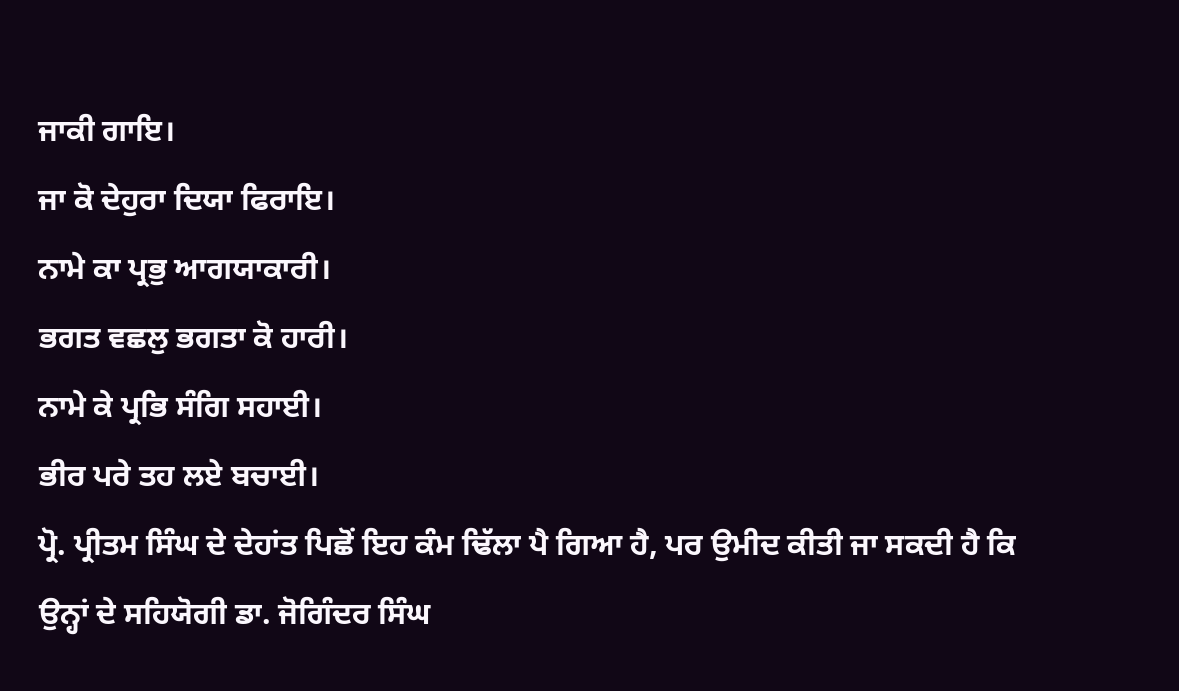ਜਾਕੀ ਗਾਇ।
ਜਾ ਕੋ ਦੇਹੁਰਾ ਦਿਯਾ ਫਿਰਾਇ।
ਨਾਮੇ ਕਾ ਪ੍ਰਭੁ ਆਗਯਾਕਾਰੀ।
ਭਗਤ ਵਛਲੁ ਭਗਤਾ ਕੋ ਹਾਰੀ।
ਨਾਮੇ ਕੇ ਪ੍ਰਭਿ ਸੰਗਿ ਸਹਾਈ।
ਭੀਰ ਪਰੇ ਤਹ ਲਏ ਬਚਾਈ।
ਪ੍ਰੋ. ਪ੍ਰੀਤਮ ਸਿੰਘ ਦੇ ਦੇਹਾਂਤ ਪਿਛੋਂ ਇਹ ਕੰਮ ਢਿੱਲਾ ਪੈ ਗਿਆ ਹੈ, ਪਰ ਉਮੀਦ ਕੀਤੀ ਜਾ ਸਕਦੀ ਹੈ ਕਿ ਉਨ੍ਹਾਂ ਦੇ ਸਹਿਯੋਗੀ ਡਾ. ਜੋਗਿੰਦਰ ਸਿੰਘ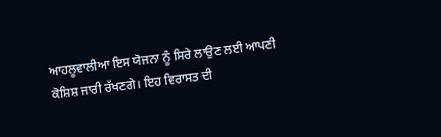ਆਹਲੂਵਾਲੀਆ ਇਸ ਯੋਜਨਾ ਨੂੰ ਸਿਰੇ ਲਾਉਣ ਲਈ ਆਪਣੀ ਕੋਸ਼ਿਸ਼ ਜਾਰੀ ਰੱਖਣਗੇ। ਇਹ ਵਿਰਾਸਤ ਦੀ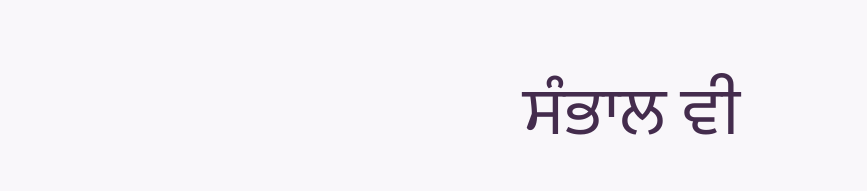ਸੰਭਾਲ ਵੀ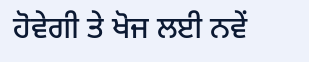ਹੋਵੇਗੀ ਤੇ ਖੋਜ ਲਈ ਨਵੇਂ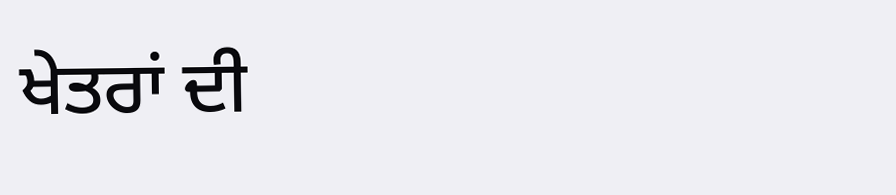ਖੇਤਰਾਂ ਦੀ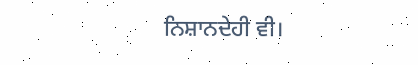ਨਿਸ਼ਾਨਦੇਹੀ ਵੀ।